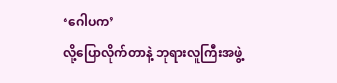‘ဂေါပက’
လို့ပြောလိုက်တာနဲ့ ဘုရားလူကြီးအဖွဲ့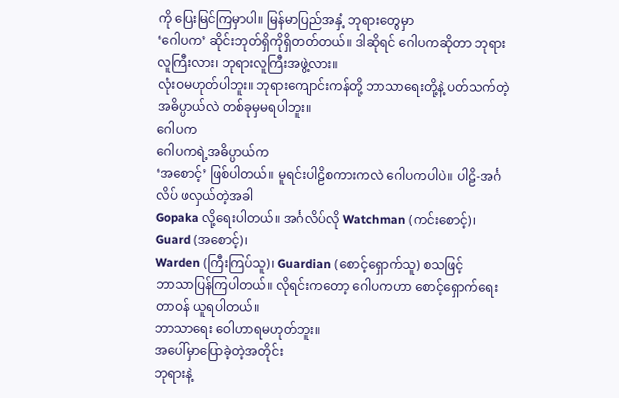ကို ပြေးမြင်ကြမှာပါ။ မြန်မာပြည်အနှံ့ ဘုရားတွေမှာ
‘ဂေါပက’ ဆိုင်းဘုတ်ရှိကိုရှိတတ်တယ်။ ဒါဆိုရင် ဂေါပကဆိုတာ ဘုရားလူကြီးလား၊ ဘုရားလူကြီးအဖွဲ့လား။
လုံးဝမဟုတ်ပါဘူး။ ဘုရားကျောင်းကန်တို့ ဘာသာရေးတို့နဲ့ ပတ်သက်တဲ့အဓိပ္ပာယ်လဲ တစ်ခုမှမရပါဘူး။
ဂေါပက
ဂေါပကရဲ့အဓိပ္ပာယ်က
‘အစောင့်’ ဖြစ်ပါတယ်။ မူရင်းပါဠိစကားကလဲ ဂေါပကပါပဲ။ ပါဠိ-အင်္ဂလိပ် ဖလှယ်တဲ့အခါ
Gopaka လို့ရေးပါတယ်။ အင်္ဂလိပ်လို Watchman (ကင်းစောင့်)၊ Guard (အစောင့်)၊
Warden (ကြီးကြပ်သူ)၊ Guardian (စောင့်ရှောက်သူ) စသဖြင့်
ဘာသာပြန်ကြပါတယ်။ လိုရင်းကတော့ ဂေါပကဟာ စောင့်ရှောက်ရေးတာဝန် ယူရပါတယ်။
ဘာသာရေး ဝေါဟာရမဟုတ်ဘူး။
အပေါ်မှာပြောခဲ့တဲ့အတိုင်း
ဘုရားနဲ့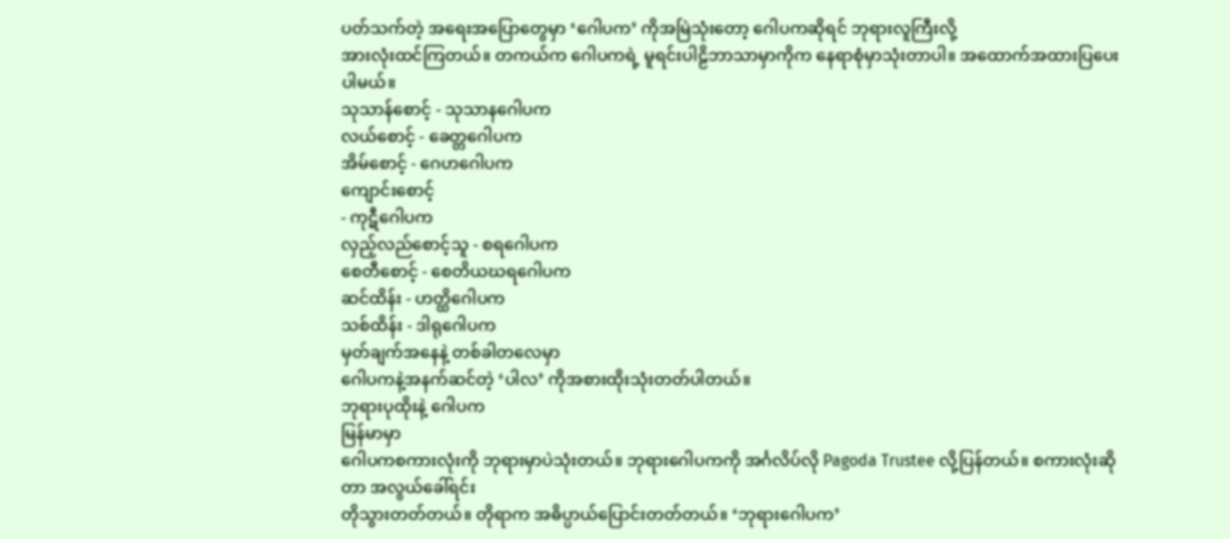ပတ်သက်တဲ့ အရေးအပြောတွေမှာ ‘ဂေါပက’ ကိုအမြဲသုံးတော့ ဂေါပကဆိုရင် ဘုရားလူကြီးလို့
အားလုံးထင်ကြတယ်။ တကယ်က ဂေါပကရဲ့ မူရင်းပါဠိဘာသာမှာကိုက နေရာစုံမှာသုံးတာပါ။ အထောက်အထားပြပေးပါမယ်။
သုသာန်စောင့် - သုသာနဂေါပက
လယ်စောင့် - ခေတ္တဂေါပက
အိမ်စောင့် - ဂေဟဂေါပက
ကျောင်းစောင့်
- ကုဋီဂေါပက
လှည့်လည်စောင့်သူ - စရဂေါပက
စေတီစောင့် - စေတိယဃရဂေါပက
ဆင်ထိန်း - ဟတ္ထိဂေါပက
သစ်ထိန်း - ဒါရုဂေါပက
မှတ်ချက်အနေနဲ့ တစ်ခါတလေမှာ
ဂေါပကနဲ့အနက်ဆင်တဲ့ ‘ပါလ’ ကိုအစားထိုးသုံးတတ်ပါတယ်။
ဘုရားပုထိုးနဲ့ ဂေါပက
မြန်မာမှာ
ဂေါပကစကားလုံးကို ဘုရားမှာပဲသုံးတယ်။ ဘုရားဂေါပကကို အင်္ဂလိပ်လို Pagoda Trustee လို့ပြန်တယ်။ စကားလုံးဆိုတာ အလွယ်ခေါ်ရင်း
တိုသွားတတ်တယ်။ တိုရာက အဓိပ္ပာယ်ပြောင်းတတ်တယ်။ ‘ဘုရားဂေါပက’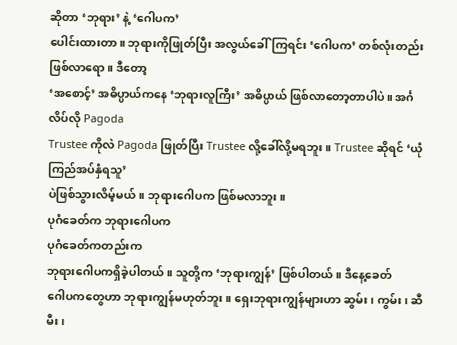ဆိုတာ ‘ဘုရား’ နဲ့ ‘ဂေါပက’
ပေါင်းထားတာ။ ဘုရားကိုဖြုတ်ပြီး အလွယ်ခေါ်ကြရင်း ‘ဂေါပက’ တစ်လုံးတည်းဖြစ်လာရော။ ဒီတော့
‘အစောင့်’ အဓိပ္ပာယ်ကနေ ‘ဘုရားလူကြီး’ အဓိပ္ပာယ် ဖြစ်လာတော့တာပါပဲ။ အင်္ဂလိပ်လို Pagoda
Trustee ကိုလဲ Pagoda ဖြုတ်ပြီး Trustee လို့ခေါ်လို့မရဘူး။ Trustee ဆိုရင် ‘ယုံကြည်အပ်နှံရသူ’
ပဲဖြစ်သွားလိမ့်မယ်။ ဘုရားဂေါပက ဖြစ်မလာဘူး။
ပုဂံခေတ်က ဘုရားဂေါပက
ပုဂံခေတ်ကတည်းက
ဘုရားဂေါပကရှိခဲ့ပါတယ်။ သူတို့က ‘ဘုရားကျွန်’ ဖြစ်ပါတယ်။ ဒီနေ့ခေတ်
ဂေါပကတွေဟာ ဘုရားကျွန်မဟုတ်ဘူး။ ရှေးဘုရားကျွန်များဟာ ဆွမ်း၊ ကွမ်း၊ ဆီမီး၊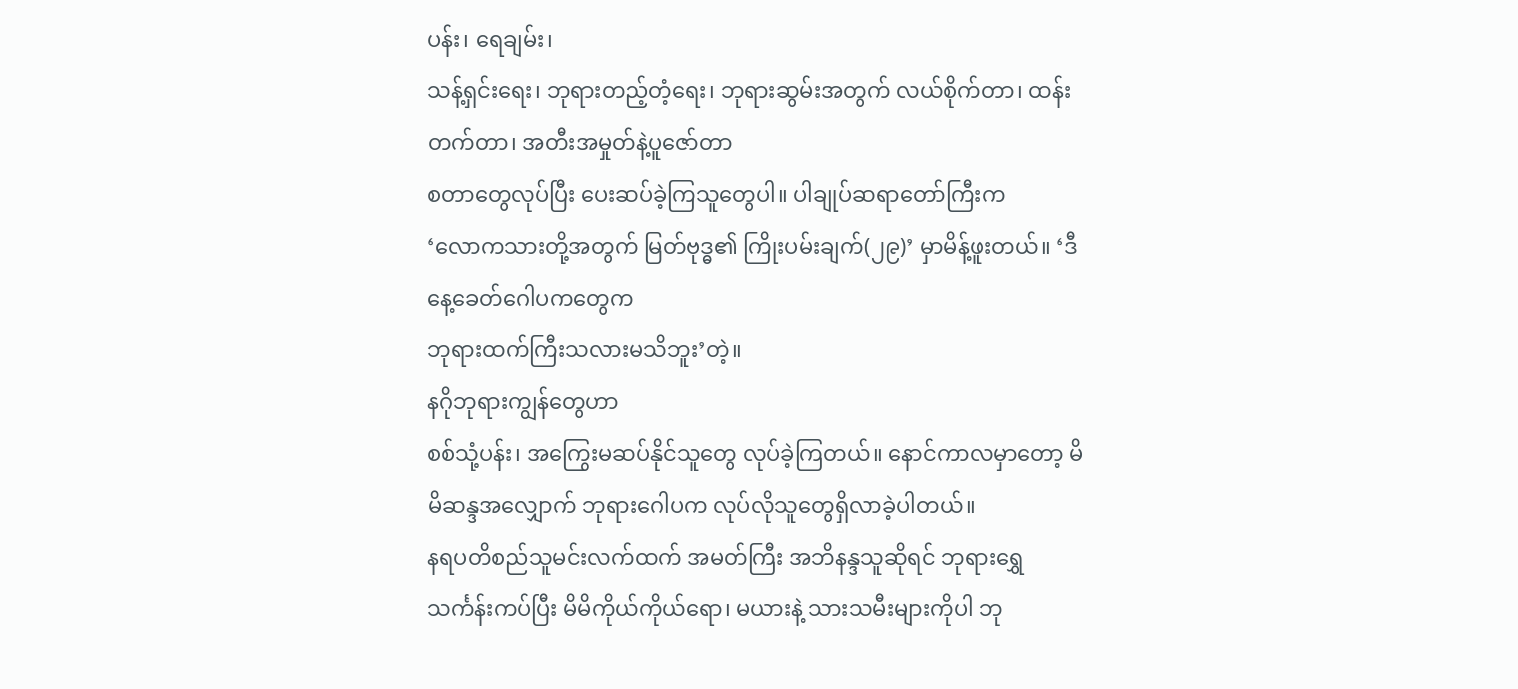ပန်း၊ ရေချမ်း၊
သန့်ရှင်းရေး၊ ဘုရားတည့်တံ့ရေး၊ ဘုရားဆွမ်းအတွက် လယ်စိုက်တာ၊ ထန်းတက်တာ၊ အတီးအမှုတ်နဲ့ပူဇော်တာ
စတာတွေလုပ်ပြီး ပေးဆပ်ခဲ့ကြသူတွေပါ။ ပါချုပ်ဆရာတော်ကြီးက
‘လောကသားတို့အတွက် မြတ်ဗုဒ္ဓ၏ ကြိုးပမ်းချက်(၂၉)’ မှာမိန့်ဖူးတယ်။ ‘ဒီနေ့ခေတ်ဂေါပကတွေက
ဘုရားထက်ကြီးသလားမသိဘူး’တဲ့။
နဂိုဘုရားကျွန်တွေဟာ
စစ်သုံ့ပန်း၊ အကြွေးမဆပ်နိုင်သူတွေ လုပ်ခဲ့ကြတယ်။ နောင်ကာလမှာတော့ မိမိဆန္ဒအလျှောက် ဘုရားဂေါပက လုပ်လိုသူတွေရှိလာခဲ့ပါတယ်။
နရပတိစည်သူမင်းလက်ထက် အမတ်ကြီး အဘိနန္ဒသူဆိုရင် ဘုရားရွှေသင်္ကန်းကပ်ပြီး မိမိကိုယ်ကိုယ်ရော၊ မယားနဲ့ သားသမီးများကိုပါ ဘု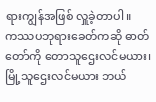ရားကျွန်အဖြစ် လှူခဲ့တာပါ။
ကဿပဘုရားခေတ်ကဆို ဓာတ်တော်ကို တောသူဌေးလင်မယား၊ မြို့သူဌေးလင်မယား ဘယ်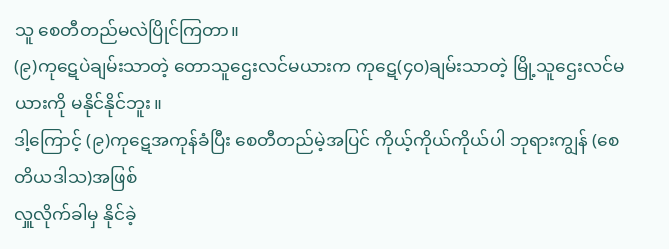သူ စေတီတည်မလဲပြိုင်ကြတာ။
(၉)ကုဋေပဲချမ်းသာတဲ့ တောသူဌေးလင်မယားက ကုဋေ(၄၀)ချမ်းသာတဲ့ မြို့သူဌေးလင်မယားကို မနိုင်နိုင်ဘူး။
ဒါ့ကြောင့် (၉)ကုဋေအကုန်ခံပြီး စေတီတည်မဲ့အပြင် ကိုယ့်ကိုယ်ကိုယ်ပါ ဘုရားကျွန် (စေတိယဒါသ)အဖြစ်
လှူလိုက်ခါမှ နိုင်ခဲ့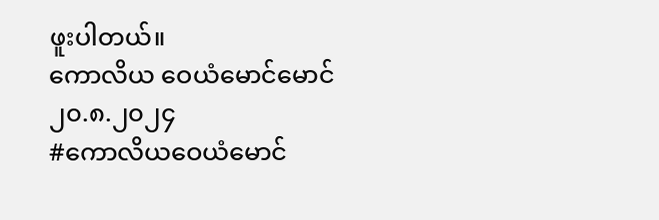ဖူးပါတယ်။
ကောလိယ ဝေယံမောင်မောင်
၂၀.၈.၂၀၂၄
#ကောလိယဝေယံမောင်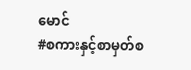မောင်
#စကားနှင့်စာမှတ်စ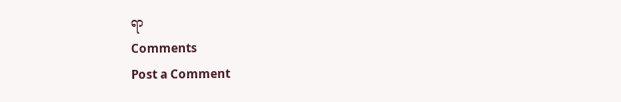ရာ
Comments
Post a Comment